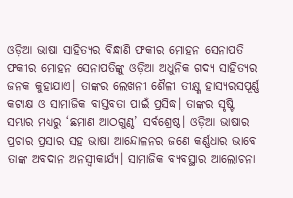ଓଡ଼ିଆ ଭାଷା ସାହିତ୍ୟର ବିନ୍ଧାଣି ଫକୀର ମୋହନ ସେନାପତି
ଫକୀର ମୋହନ ସେନାପତିଙ୍କୁ ଓଡ଼ିଆ ଅଧୁନିକ ଗଦ୍ୟ ସାହିତ୍ୟର ଜନକ କୁହାଯାଏ। ତାଙ୍କର ଲେଖନୀ ଶୈଳୀ ତୀକ୍ଷ୍ଣ ହାସ୍ୟରସପୂର୍ଣ୍ଣ କଟାକ୍ଷ ଓ ସାମାଜିକ ବାସ୍ତବତା ପାଇଁ ପ୍ରସିଦ୍ଧ। ତାଙ୍କର ସୃଷ୍ଟି ସମ୍ଭାର ମଧ୍ୟରୁ ‘ଛମାଣ ଆଠଗୁଣ୍ଠ’ ସର୍ବଶ୍ରେଷ୍ଠ। ଓଡ଼ିଆ ଭାଷାର ପ୍ରଚାର ପ୍ରସାର ସହ ଭାଷା ଆନ୍ଦୋଳନର ଜଣେ କର୍ଣ୍ଣଧାର ଭାବେ ତାଙ୍କ ଅବଦାନ ଅନସ୍ବୀକାର୍ଯ୍ୟ। ସାମାଜିକ ବ୍ୟବସ୍ଥାର ଆଲୋଚନା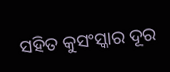ସହିତ କୁସଂସ୍କାର ଦୂର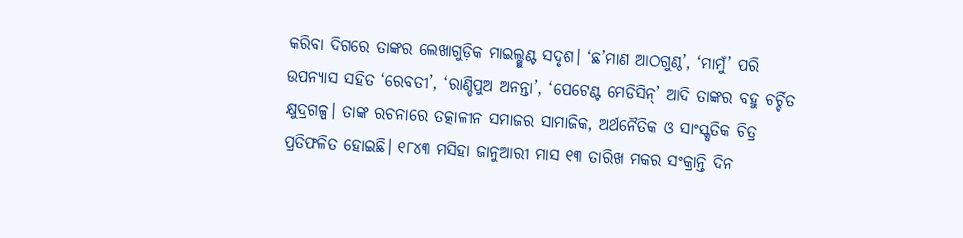କରିବା ଦିଗରେ ତାଙ୍କର ଲେଖାଗୁଡ଼ିକ ମାଇଲ୍ଖୁଣ୍ଟ ସଦୃଶ। ‘ଛ’ମାଣ ଆଠଗୁଣ୍ଠ’, ‘ମାମୁଁ’ ପରି ଉପନ୍ୟାସ ସହିତ ‘ରେବତୀ’, ‘ରାଣ୍ଡିପୁଅ ଅନନ୍ତା’, ‘ପେଟେଣ୍ଟ ମେଡିସିନ୍’ ଆଦି ତାଙ୍କର ବହୁ ଚର୍ଚ୍ଚିତ କ୍ଷୁଦ୍ରଗଳ୍ପ। ତାଙ୍କ ରଚନାରେ ତତ୍କାଳୀନ ସମାଜର ସାମାଜିକ, ଅର୍ଥନୈତିକ ଓ ସାଂସ୍କୃତିକ ଚିତ୍ର ପ୍ରତିଫଳିତ ହୋଇଛି। ୧୮୪୩ ମସିହା ଜାନୁଆରୀ ମାସ ୧୩ ତାରିଖ ମକର ସଂକ୍ରାନ୍ତି ଦିନ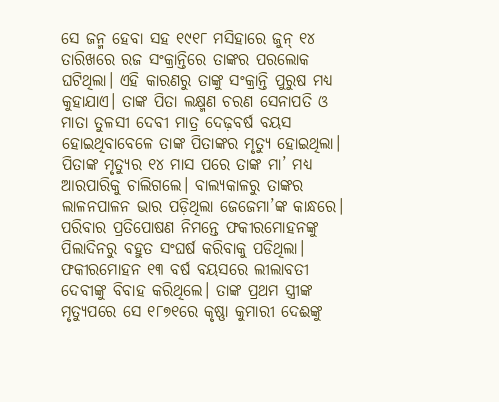ସେ ଜନ୍ମ ହେବା ସହ ୧୯୧୮ ମସିହାରେ ଜୁନ୍ ୧୪ ତାରିଖରେ ରଜ ସଂକ୍ରାନ୍ତିରେ ତାଙ୍କର ପରଲୋକ ଘଟିଥିଲା। ଏହି କାରଣରୁ ତାଙ୍କୁ ସଂକ୍ରାନ୍ତି ପୁରୁଷ ମଧ୍ୟ କୁହାଯାଏ। ତାଙ୍କ ପିତା ଲକ୍ଷ୍ମଣ ଚରଣ ସେନାପତି ଓ ମାତା ତୁଳସୀ ଦେବୀ ମାତ୍ର ଦେଢ଼ବର୍ଷ ବୟସ ହୋଇଥିବାବେଳେ ତାଙ୍କ ପିତାଙ୍କର ମୃତ୍ୟୁ ହୋଇଥିଲା। ପିତାଙ୍କ ମୃତ୍ୟୁର ୧୪ ମାସ ପରେ ତାଙ୍କ ମା’ ମଧ୍ୟ ଆରପାରିକୁ ଚାଲିଗଲେ। ବାଲ୍ୟକାଳରୁ ତାଙ୍କର ଲାଳନପାଳନ ଭାର ପଡ଼ିଥିଲା ଜେଜେମା’ଙ୍କ କାନ୍ଧରେ। ପରିବାର ପ୍ରତିପୋଷଣ ନିମନ୍ତେ ଫକୀରମୋହନଙ୍କୁ ପିଲାଦିନରୁ ବହୁତ ସଂଘର୍ଷ କରିବାକୁ ପଡିଥିଲା। ଫକୀରମୋହନ ୧୩ ବର୍ଷ ବୟସରେ ଲୀଲାବତୀ ଦେବୀଙ୍କୁ ବିବାହ କରିଥିଲେ। ତାଙ୍କ ପ୍ରଥମ ସ୍ତ୍ରୀଙ୍କ ମୃତ୍ୟୁପରେ ସେ ୧୮୭୧ରେ କୃଷ୍ଣା କୁମାରୀ ଦେଈଙ୍କୁ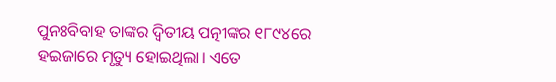ପୁନଃବିବାହ ତାଙ୍କର ଦ୍ବିତୀୟ ପତ୍ନୀଙ୍କର ୧୮୯୪ରେ ହଇଜାରେ ମୃତ୍ୟୁ ହୋଇଥିଲା। ଏତେ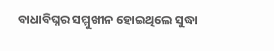ବାଧାବିଘ୍ନର ସମ୍ମୁଖୀନ ହୋଇଥିଲେ ସୁଦ୍ଧା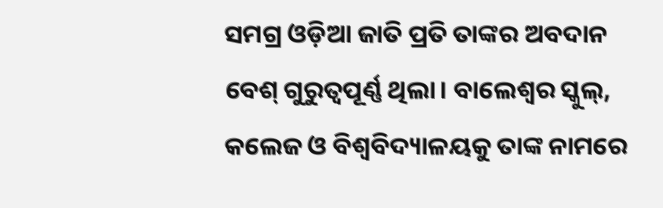ସମଗ୍ର ଓଡ଼ିଆ ଜାତି ପ୍ରତି ତାଙ୍କର ଅବଦାନ ବେଶ୍ ଗୁରୁତ୍ବପୂର୍ଣ୍ଣ ଥିଲା। ବାଲେଶ୍ବର ସ୍କୁଲ୍, କଲେଜ ଓ ବିଶ୍ବବିଦ୍ୟାଳୟକୁ ତାଙ୍କ ନାମରେ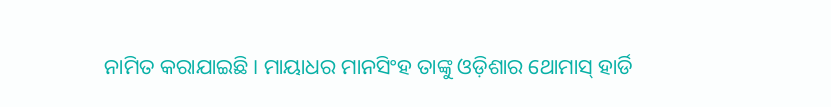ନାମିତ କରାଯାଇଛି। ମାୟାଧର ମାନସିଂହ ତାଙ୍କୁ ଓଡ଼ିଶାର ଥୋମାସ୍ ହାର୍ଡି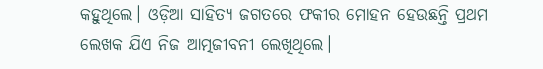କହୁଥିଲେ। ଓଡ଼ିଆ ସାହିତ୍ୟ ଜଗତରେ ଫକୀର ମୋହନ ହେଉଛନ୍ତି ପ୍ରଥମ ଲେଖକ ଯିଏ ନିଜ ଆତ୍ମଜୀବନୀ ଲେଖିଥିଲେ।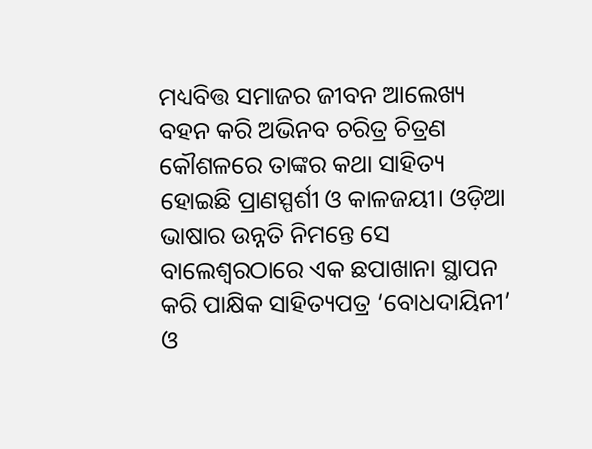ମଧ୍ୟବିତ୍ତ ସମାଜର ଜୀବନ ଆଲେଖ୍ୟ ବହନ କରି ଅଭିନବ ଚରିତ୍ର ଚିତ୍ରଣ କୌଶଳରେ ତାଙ୍କର କଥା ସାହିତ୍ୟ ହୋଇଛି ପ୍ରାଣସ୍ପର୍ଶୀ ଓ କାଳଜୟୀ। ଓଡ଼ିଆ ଭାଷାର ଉନ୍ନତି ନିମନ୍ତେ ସେ ବାଲେଶ୍ବରଠାରେ ଏକ ଛପାଖାନା ସ୍ଥାପନ କରି ପାକ୍ଷିକ ସାହିତ୍ୟପତ୍ର ‘ବୋଧଦାୟିନୀ’ ଓ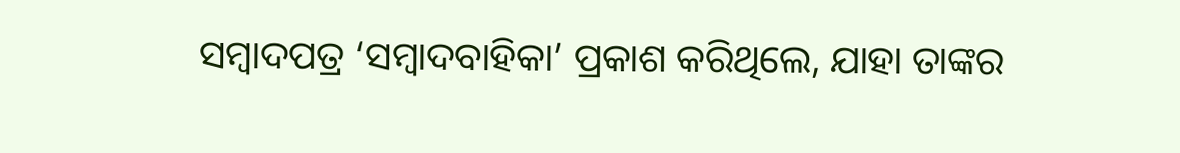ସମ୍ବାଦପତ୍ର ‘ସମ୍ବାଦବାହିକା’ ପ୍ରକାଶ କରିଥିଲେ, ଯାହା ତାଙ୍କର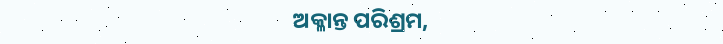ଅକ୍ଳାନ୍ତ ପରିଶ୍ରମ,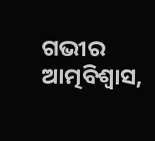ଗଭୀର ଆତ୍ମବିଶ୍ବାସ,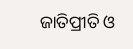ଜାତିପ୍ରୀତି ଓ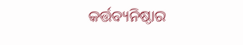କର୍ତ୍ତବ୍ୟନିଷ୍ଠାର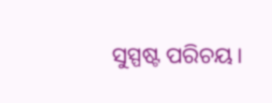ସୁସ୍ପଷ୍ଟ ପରିଚୟ।